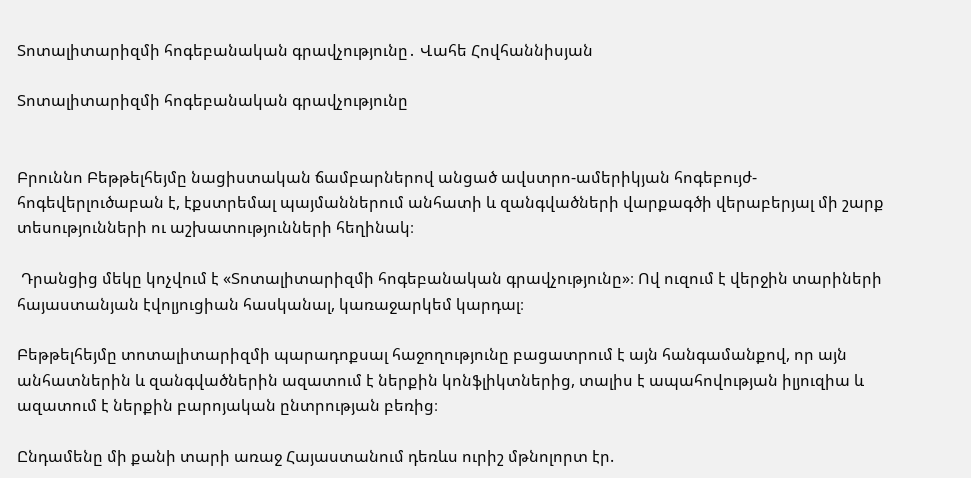Տոտալիտարիզմի հոգեբանական գրավչությունը․ Վահե Հովհաննիսյան

Տոտալիտարիզմի հոգեբանական գրավչությունը


Բրուննո Բեթթելհեյմը նացիստական ճամբարներով անցած ավստրո-ամերիկյան հոգեբույժ-հոգեվերլուծաբան է, էքստրեմալ պայմաններում անհատի և զանգվածների վարքագծի վերաբերյալ մի շարք տեսությունների ու աշխատությունների հեղինակ։

 Դրանցից մեկը կոչվում է «Տոտալիտարիզմի հոգեբանական գրավչությունը»։ Ով ուզում է վերջին տարիների հայաստանյան էվոլյուցիան հասկանալ, կառաջարկեմ կարդալ։

Բեթթելհեյմը տոտալիտարիզմի պարադոքսալ հաջողությունը բացատրում է այն հանգամանքով, որ այն անհատներին և զանգվածներին ազատում է ներքին կոնֆլիկտներից, տալիս է ապահովության իլյուզիա և ազատում է ներքին բարոյական ընտրության բեռից։

Ընդամենը մի քանի տարի առաջ Հայաստանում դեռևս ուրիշ մթնոլորտ էր.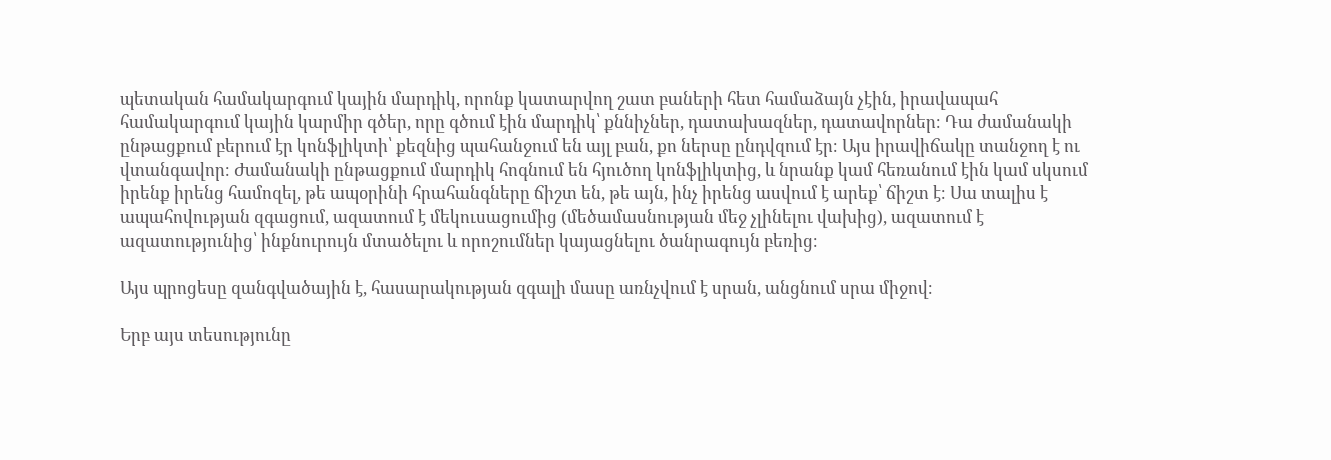պետական համակարգում կային մարդիկ, որոնք կատարվող շատ բաների հետ համաձայն չէին, իրավապահ համակարգում կային կարմիր գծեր, որը գծում էին մարդիկ՝ քննիչներ, դատախազներ, դատավորներ։ Դա ժամանակի ընթացքում բերում էր կոնֆլիկտի՝ քեզնից պահանջում են այլ բան, քո ներսը ընդվզում էր։ Այս իրավիճակը տանջող է ու վտանգավոր։ Ժամանակի ընթացքում մարդիկ հոգնում են հյուծող կոնֆլիկտից, և նրանք կամ հեռանում էին կամ սկսում իրենք իրենց համոզել, թե ապօրինի հրահանգները ճիշտ են, թե այն, ինչ իրենց ասվում է արեք՝ ճիշտ է։ Սա տալիս է ապահովության զգացում, ազատում է մեկուսացումից (մեծամասնության մեջ չլինելու վախից), ազատում է ազատությունից՝ ինքնուրույն մտածելու և որոշումներ կայացնելու ծանրագույն բեռից։

Այս պրոցեսը զանգվածային է, հասարակության զգալի մասը առնչվում է սրան, անցնում սրա միջով։

Երբ այս տեսությունը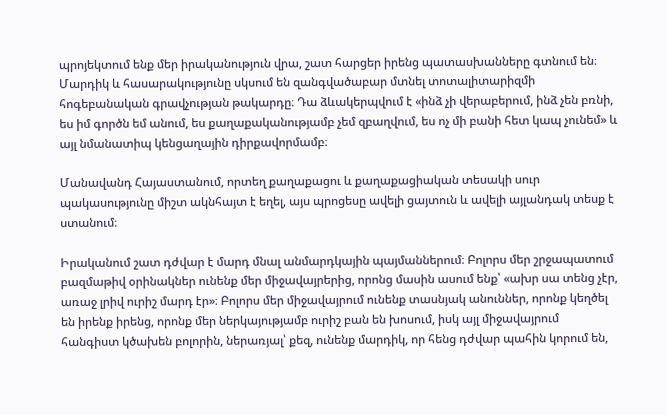պրոյեկտում ենք մեր իրականություն վրա, շատ հարցեր իրենց պատասխանները գտնում են։ Մարդիկ և հասարակությունը սկսում են զանգվածաբար մտնել տոտալիտարիզմի հոգեբանական գրավչության թակարդը։ Դա ձևակերպվում է «ինձ չի վերաբերում, ինձ չեն բռնի, ես իմ գործն եմ անում, ես քաղաքականությամբ չեմ զբաղվում, ես ոչ մի բանի հետ կապ չունեմ» և այլ նմանատիպ կենցաղային դիրքավորմամբ։

Մանավանդ Հայաստանում, որտեղ քաղաքացու և քաղաքացիական տեսակի սուր պակասությունը միշտ ակնհայտ է եղել, այս պրոցեսը ավելի ցայտուն և ավելի այլանդակ տեսք է ստանում։

Իրականում շատ դժվար է մարդ մնալ անմարդկային պայմաններում։ Բոլորս մեր շրջապատում բազմաթիվ օրինակներ ունենք մեր միջավայրերից, որոնց մասին ասում ենք՝ «ախր սա տենց չէր, առաջ լրիվ ուրիշ մարդ էր»։ Բոլորս մեր միջավայրում ունենք տասնյակ անուններ, որոնք կեղծել են իրենք իրենց, որոնք մեր ներկայությամբ ուրիշ բան են խոսում, իսկ այլ միջավայրում հանգիստ կծախեն բոլորին, ներառյալ՝ քեզ, ունենք մարդիկ, որ հենց դժվար պահին կորում են,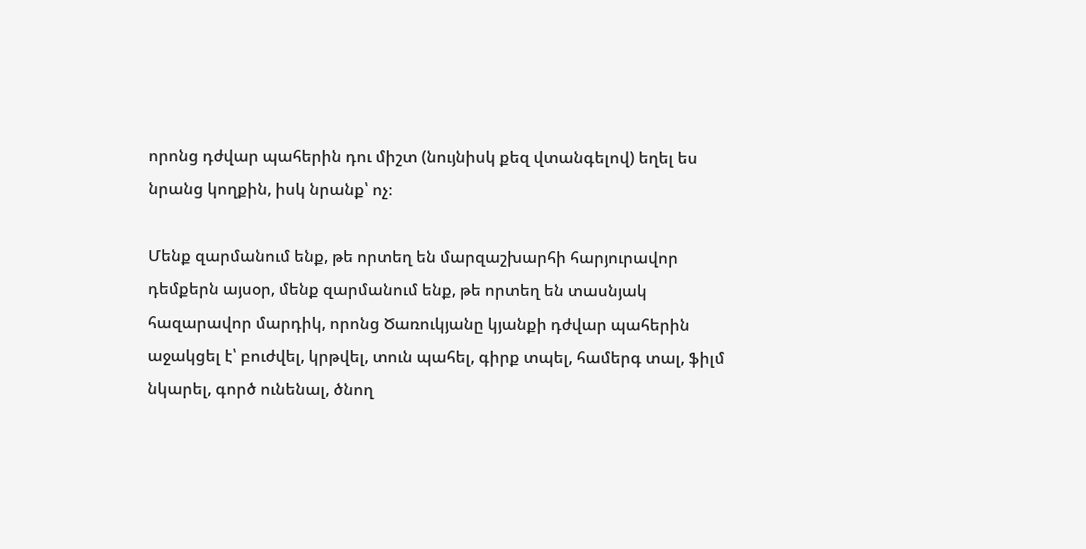որոնց դժվար պահերին դու միշտ (նույնիսկ քեզ վտանգելով) եղել ես նրանց կողքին, իսկ նրանք՝ ոչ։

Մենք զարմանում ենք, թե որտեղ են մարզաշխարհի հարյուրավոր դեմքերն այսօր, մենք զարմանում ենք, թե որտեղ են տասնյակ հազարավոր մարդիկ, որոնց Ծառուկյանը կյանքի դժվար պահերին աջակցել է՝ բուժվել, կրթվել, տուն պահել, գիրք տպել, համերգ տալ, ֆիլմ նկարել, գործ ունենալ, ծնող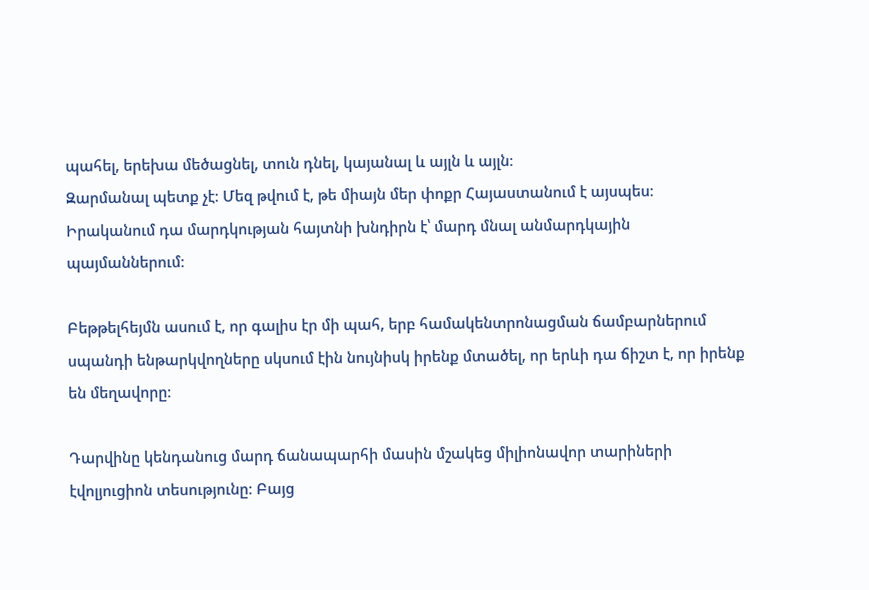պահել, երեխա մեծացնել, տուն դնել, կայանալ և այլն և այլն։
Զարմանալ պետք չէ։ Մեզ թվում է, թե միայն մեր փոքր Հայաստանում է այսպես։ Իրականում դա մարդկության հայտնի խնդիրն է՝ մարդ մնալ անմարդկային պայմաններում։

Բեթթելհեյմն ասում է, որ գալիս էր մի պահ, երբ համակենտրոնացման ճամբարներում սպանդի ենթարկվողները սկսում էին նույնիսկ իրենք մտածել, որ երևի դա ճիշտ է, որ իրենք են մեղավորը։

Դարվինը կենդանուց մարդ ճանապարհի մասին մշակեց միլիոնավոր տարիների էվոլյուցիոն տեսությունը։ Բայց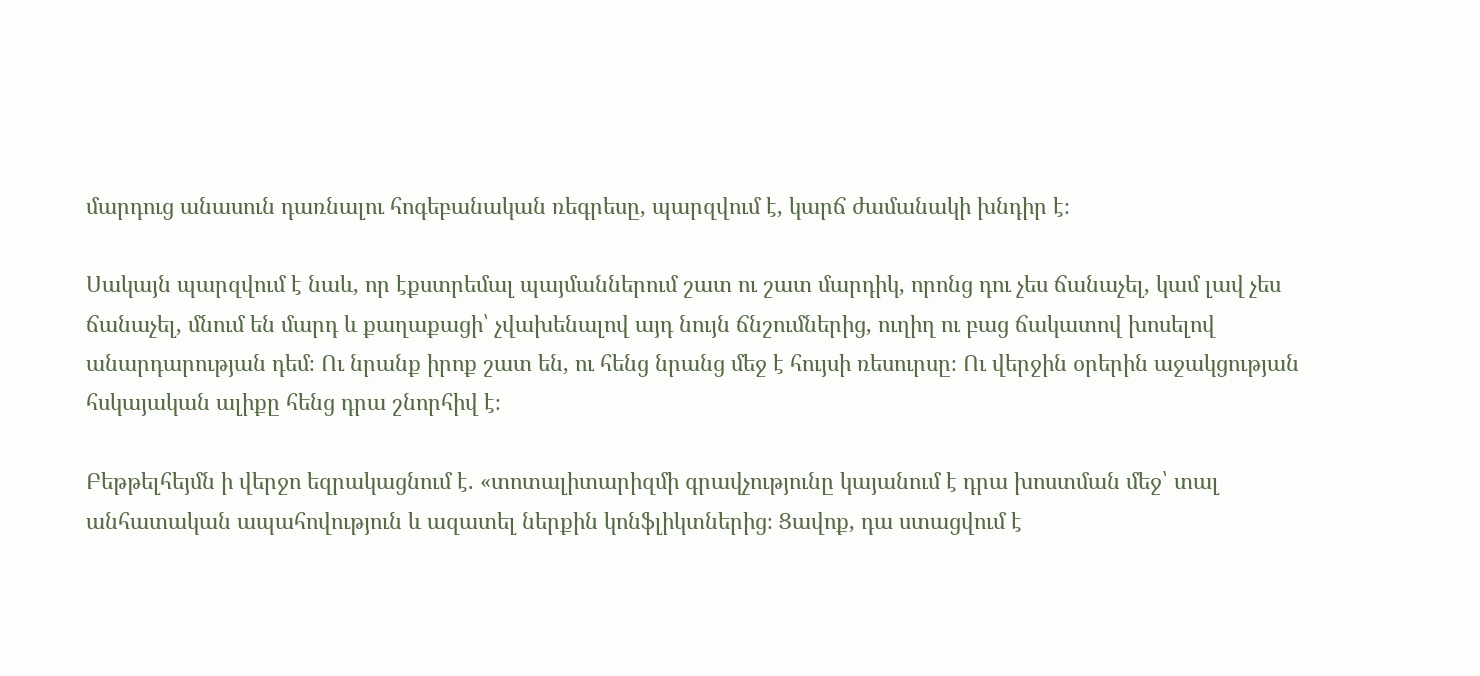մարդուց անասուն դառնալու հոգեբանական ռեգրեսը, պարզվում է, կարճ ժամանակի խնդիր է։

Սակայն պարզվում է նաև, որ էքստրեմալ պայմաններում շատ ու շատ մարդիկ, որոնց դու չես ճանաչել, կամ լավ չես ճանաչել, մնում են մարդ և քաղաքացի՝ չվախենալով այդ նույն ճնշումներից, ուղիղ ու բաց ճակատով խոսելով անարդարության դեմ։ Ու նրանք իրոք շատ են, ու հենց նրանց մեջ է հույսի ռեսուրսը։ Ու վերջին օրերին աջակցության հսկայական ալիքը հենց դրա շնորհիվ է։

Բեթթելհեյմն ի վերջո եզրակացնում է. «տոտալիտարիզմի գրավչությունը կայանում է դրա խոստման մեջ՝ տալ անհատական ապահովություն և ազատել ներքին կոնֆլիկտներից։ Ցավոք, դա ստացվում է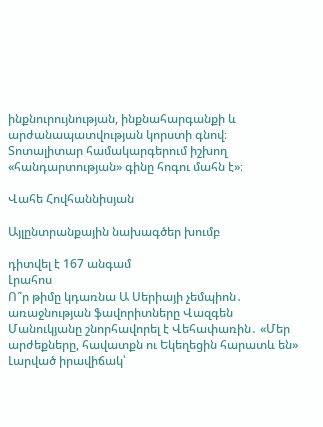ինքնուրույնության, ինքնահարգանքի և արժանապատվության կորստի գնով։ Տոտալիտար համակարգերում իշխող «հանդարտության» գինը հոգու մահն է»։

Վահե Հովհաննիսյան

Այլընտրանքային նախագծեր խումբ

դիտվել է 167 անգամ
Լրահոս
Ո՞ր թիմը կդառնա Ա Սերիայի չեմպիոն․ առաջնության ֆավորիտները Վազգեն Մանուկյանը շնորհավորել է Վեհափառին․ «Մեր արժեքները, հավատքն ու Եկեղեցին հարատև են» Լարված իրավիճակ՝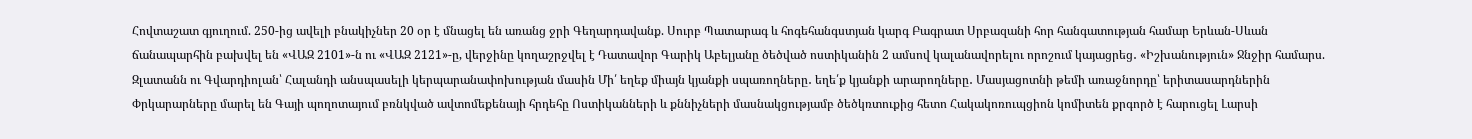Հովտաշատ գյուղում. 250-ից ավելի բնակիչներ 20 օր է մնացել են առանց ջրի Գեղարդավանք. Սուրբ Պատարագ և հոգեհանգստյան կարգ Բագրատ Սրբազանի հոր հանգատության համար Երևան-Սևան ճանապարհին բախվել են «ՎԱԶ 2101»-ն ու «ՎԱԶ 2121»-ը, վերջինը կողաշրջվել է Դատավոր Գարիկ Աբելյանը ծեծված ոստիկանին 2 ամսով կալանավորելու որոշում կայացրեց․ «Իշխանություն» Ջնջիր համարս. Զլատանն ու Գվարդիոլան՝ Հալանդի անսպասելի կերպարանափոխության մասին Մի՛ եղեք միայն կյանքի սպառողները․ եղե՛ք կյանքի արարողները․ Մասյացոտնի թեմի առաջնորդը՝ երիտասարդներին Փրկարարները մարել են Գայի պողոտայում բռնկված ավտոմեքենայի հրդեհը Ոստիկանների և քննիչների մասնակցությամբ ծեծկռտուքից հետո Հակակոռուպցիոն կոմիտեն քրգործ է հարուցել Լարսի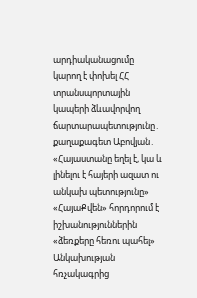արդիականացումը կարող է փոխել ՀՀ տրանսպորտային կապերի ձևավորվող ճարտարապետությունը․ քաղաքագետ Աբովյան․ «Հայաստանը եղել է, կա և լինելու է հայերի ազատ ու անկախ պետությունը» «ՀայաՔվեն» հորդորում է իշխանություններին «ձեռքերը հեռու պահել» Անկախության հռչակագրից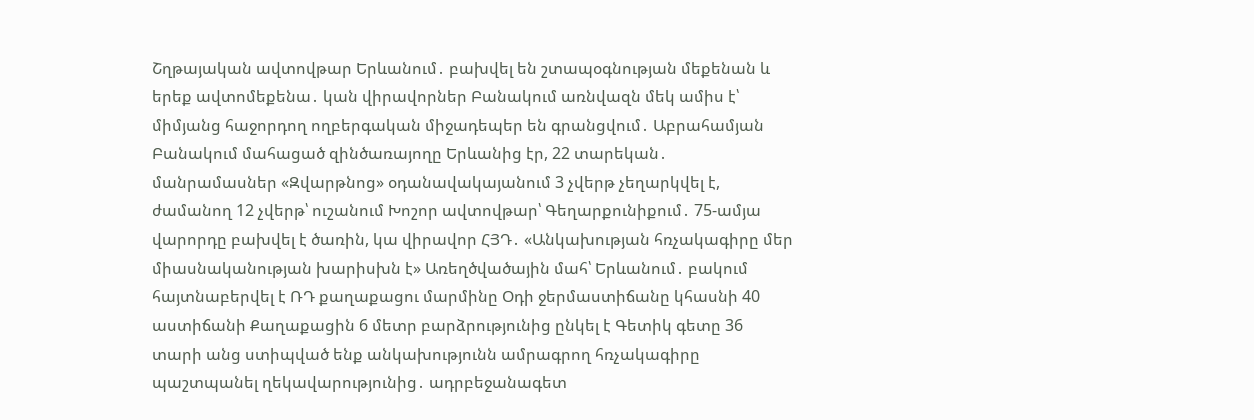Շղթայական ավտովթար Երևանում․ բախվել են շտապօգնության մեքենան և երեք ավտոմեքենա․ կան վիրավորներ Բանակում առնվազն մեկ ամիս է՝ միմյանց հաջորդող ողբերգական միջադեպեր են գրանցվում․ Աբրահամյան Բանակում մահացած զինծառայողը Երևանից էր, 22 տարեկան․ մանրամասներ «Զվարթնոց» օդանավակայանում 3 չվերթ չեղարկվել է, ժամանող 12 չվերթ՝ ուշանում Խոշոր ավտովթար՝ Գեղարքունիքում․ 75-ամյա վարորդը բախվել է ծառին, կա վիրավոր ՀՅԴ․ «Անկախության հռչակագիրը մեր միասնականության խարիսխն է» Առեղծվածային մահ՝ Երևանում․ բակում հայտնաբերվել է ՌԴ քաղաքացու մարմինը Օդի ջերմաստիճանը կհասնի 40 աստիճանի Քաղաքացին 6 մետր բարձրությունից ընկել է Գետիկ գետը 36 տարի անց ստիպված ենք անկախությունն ամրագրող հռչակագիրը պաշտպանել ղեկավարությունից․ ադրբեջանագետ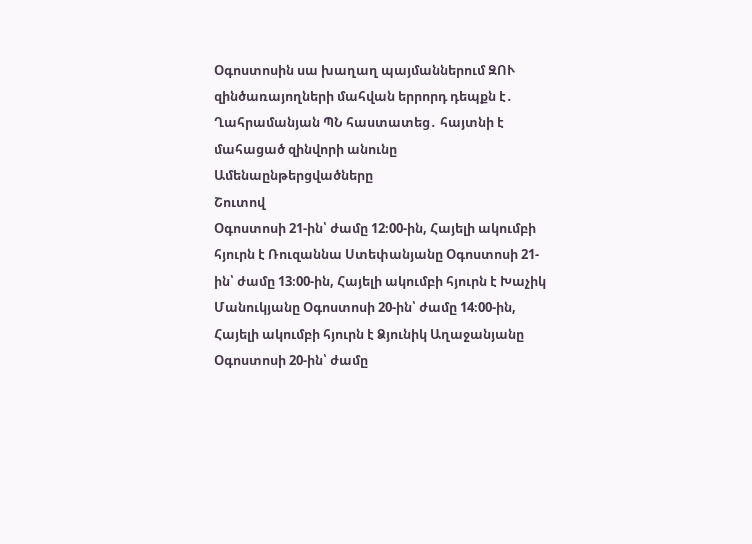Օգոստոսին սա խաղաղ պայմաններում ԶՈՒ զինծառայողների մահվան երրորդ դեպքն է․ Ղահրամանյան ՊՆ հաստատեց․ հայտնի է մահացած զինվորի անունը
Ամենաընթերցվածները
Շուտով
Օգոստոսի 21-ին՝ ժամը 12։00-ին, Հայելի ակումբի հյուրն է Ռուզաննա Ստեփանյանը Օգոստոսի 21-ին՝ ժամը 13։00-ին, Հայելի ակումբի հյուրն է Խաչիկ Մանուկյանը Օգոստոսի 20-ին՝ ժամը 14։00-ին, Հայելի ակումբի հյուրն է Ձյունիկ Աղաջանյանը Օգոստոսի 20-ին՝ ժամը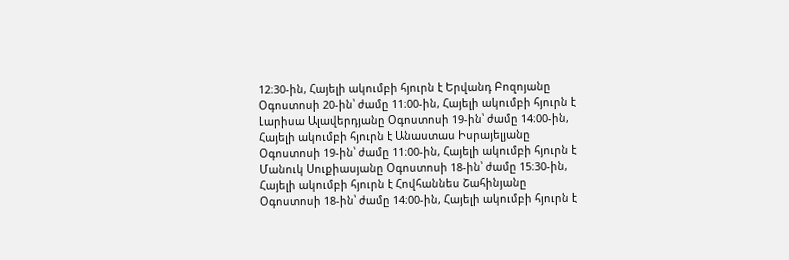12։30-ին, Հայելի ակումբի հյուրն է Երվանդ Բոզոյանը Օգոստոսի 20-ին՝ ժամը 11։00-ին, Հայելի ակումբի հյուրն է Լարիսա Ալավերդյանը Օգոստոսի 19-ին՝ ժամը 14։00-ին, Հայելի ակումբի հյուրն է Անաստաս Իսրայելյանը Օգոստոսի 19-ին՝ ժամը 11։00-ին, Հայելի ակումբի հյուրն է Մանուկ Սուքիասյանը Օգոստոսի 18-ին՝ ժամը 15։30-ին, Հայելի ակումբի հյուրն է Հովհաննես Շահինյանը Օգոստոսի 18-ին՝ ժամը 14։00-ին, Հայելի ակումբի հյուրն է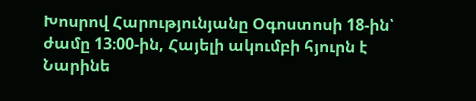Խոսրով Հարությունյանը Օգոստոսի 18-ին՝ ժամը 13։00-ին, Հայելի ակումբի հյուրն է Նարինե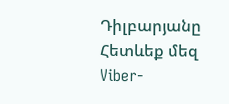Դիլբարյանը
Հետևեք մեզ Viber-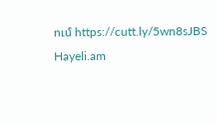ում https://cutt.ly/5wn8sJBS
Hayeli.am